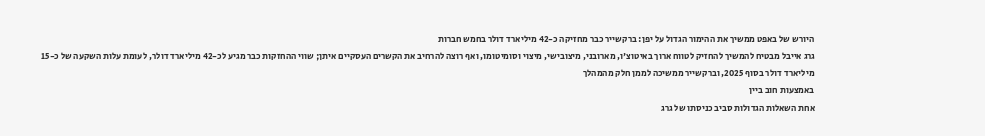היורש של באפט ממשיך את ההימור הגדול על יפן: ברקשייר כבר מחזיקה כ-42 מיליארד דולר בחמש חברות
גרג אייבל מבטיח להמשיך להחזיק לטווח ארוך באיטוצ'ו, מארובני, מיצובישי, מיצוי וסומיטומו, ואף רוצה להרחיב את הקשרים העסקיים איתן; שווי ההחזקות כבר מגיע לכ-42 מיליארד דולר, לעומת עלות השקעה של כ-15 מיליארד דולר בסוף 2025, וברקשייר ממשיכה לממן חלק מהמהלך
באמצעות חוב ביין
אחת השאלות הגדולות סביב כניסתו של גרג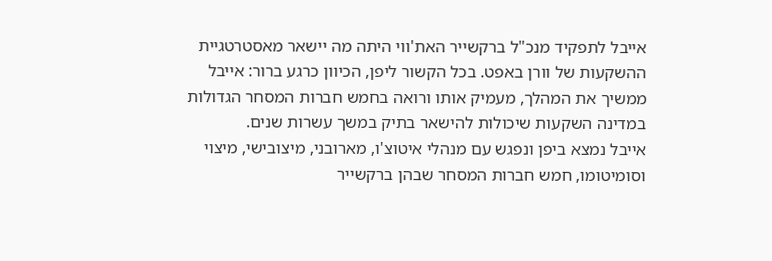אייבל לתפקיד מנכ"ל ברקשייר האת'ווי היתה מה יישאר מאסטרטגיית ההשקעות של וורן באפט. בכל הקשור ליפן, הכיוון כרגע ברור: אייבל ממשיך את המהלך, מעמיק אותו ורואה בחמש חברות המסחר הגדולות במדינה השקעות שיכולות להישאר בתיק במשך עשרות שנים.
אייבל נמצא ביפן ונפגש עם מנהלי איטוצ'ו, מארובני, מיצובישי, מיצוי וסומיטומו, חמש חברות המסחר שבהן ברקשייר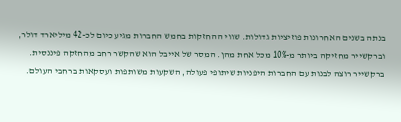בנתה בשנים האחרונות פוזיציות גדולות. שווי ההחזקות בחמש החברות מגיע כיום לכ-42 מיליארד דולר, וברקשייר מחזיקה ביותר מ-10% מכל אחת מהן. המסר של אייבל הוא שהקשר רחב מהחזקה פיננסית.
ברקשייר רוצה לבנות עם החברות היפניות שיתופי פעולה, השקעות משותפות ועסקאות ברחבי העולם.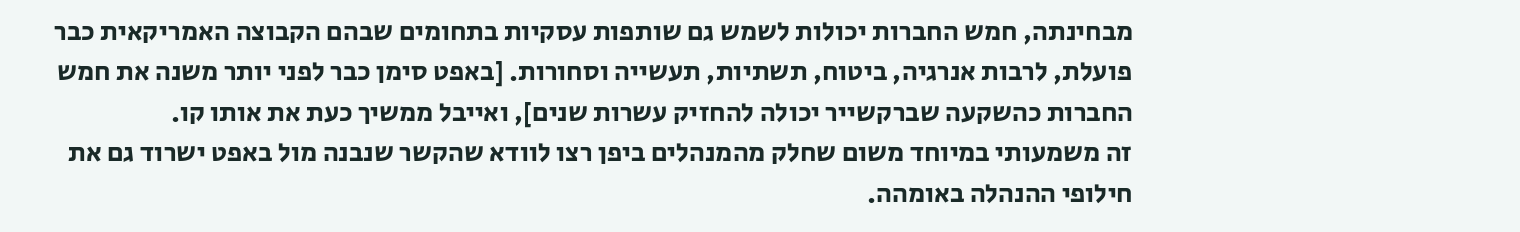מבחינתה, חמש החברות יכולות לשמש גם שותפות עסקיות בתחומים שבהם הקבוצה האמריקאית כבר פועלת, לרבות אנרגיה, ביטוח, תשתיות, תעשייה וסחורות. [באפט סימן כבר לפני יותר משנה את חמש החברות כהשקעה שברקשייר יכולה להחזיק עשרות שנים], ואייבל ממשיך כעת את אותו קו.
זה משמעותי במיוחד משום שחלק מהמנהלים ביפן רצו לוודא שהקשר שנבנה מול באפט ישרוד גם את חילופי ההנהלה באומהה.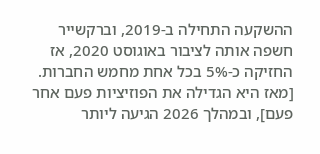ההשקעה התחילה ב-2019, וברקשייר חשפה אותה לציבור באוגוסט 2020, אז החזיקה כ-5% בכל אחת מחמש החברות. [מאז היא הגדילה את הפוזיציות פעם אחר פעם], ובמהלך 2026 הגיעה ליותר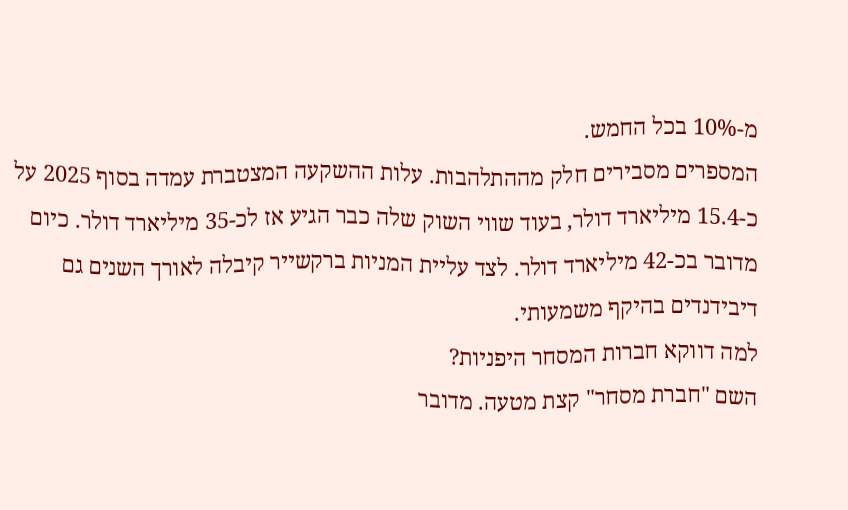מ-10% בכל החמש.
המספרים מסבירים חלק מההתלהבות. עלות ההשקעה המצטברת עמדה בסוף 2025 על כ-15.4 מיליארד דולר, בעוד שווי השוק שלה כבר הגיע אז לכ-35 מיליארד דולר. כיום מדובר בכ-42 מיליארד דולר. לצד עליית המניות ברקשייר קיבלה לאורך השנים גם דיבידנדים בהיקף משמעותי.
למה דווקא חברות המסחר היפניות?
השם "חברת מסחר" קצת מטעה. מדובר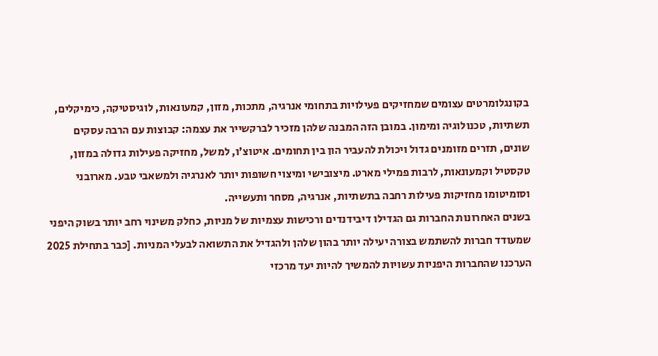בקונגלומרטים עצומים שמחזיקים פעילויות בתחומי אנרגיה, מתכות, מזון, קמעונאות, לוגיסטיקה, כימיקלים, תשתיות, טכנולוגיה ומימון. במובן הזה המבנה שלהן מזכיר לברקשייר את עצמה: קבוצות עם הרבה עסקים שונים, תזרים מזומנים גדול ויכולת להעביר הון בין תחומים. איטוצ'ו, למשל, מחזיקה פעילות גדולה במזון, טקסטיל וקמעונאות, לרבות פמילי מארט. מיצובישי ומיצוי חשופות יותר לאנרגיה ולמשאבי טבע. מארובני וסומיטומו מחזיקות פעילות רחבה בתשתיות, אנרגיה, מסחר ותעשייה.
בשנים האחרונות החברות גם הגדילו דיבידנדים ורכישות עצמיות של מניות, כחלק משינוי רחב יותר בשוק היפני שמעודד חברות להשתמש בצורה יעילה יותר בהון שלהן ולהגדיל את התשואה לבעלי המניות. [כבר בתחילת 2025 הערכנו שהחברות היפניות עשויות להמשיך להיות יעד מרכזי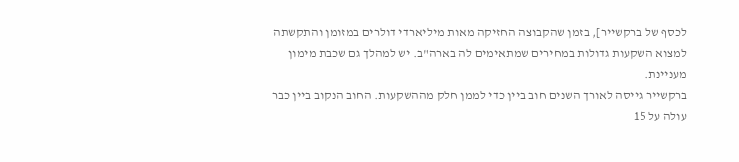לכסף של ברקשייר], בזמן שהקבוצה החזיקה מאות מיליארדי דולרים במזומן והתקשתה למצוא השקעות גדולות במחירים שמתאימים לה בארה"ב. יש למהלך גם שכבת מימון מעניינת.
ברקשייר גייסה לאורך השנים חוב ביין כדי לממן חלק מההשקעות. החוב הנקוב ביין כבר עולה על 15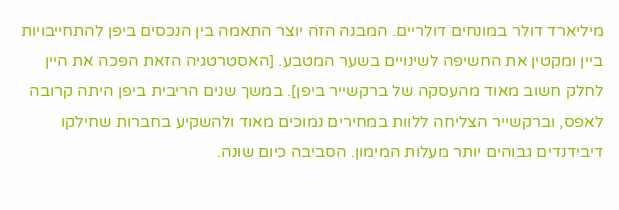מיליארד דולר במונחים דולריים. המבנה הזה יוצר התאמה בין הנכסים ביפן להתחייבויות ביין ומקטין את החשיפה לשינויים בשער המטבע. [האסטרטגיה הזאת הפכה את היין לחלק חשוב מאוד מהעסקה של ברקשייר ביפן]. במשך שנים הריבית ביפן היתה קרובה לאפס, וברקשייר הצליחה ללוות במחירים נמוכים מאוד ולהשקיע בחברות שחילקו דיבידנדים גבוהים יותר מעלות המימון. הסביבה כיום שונה.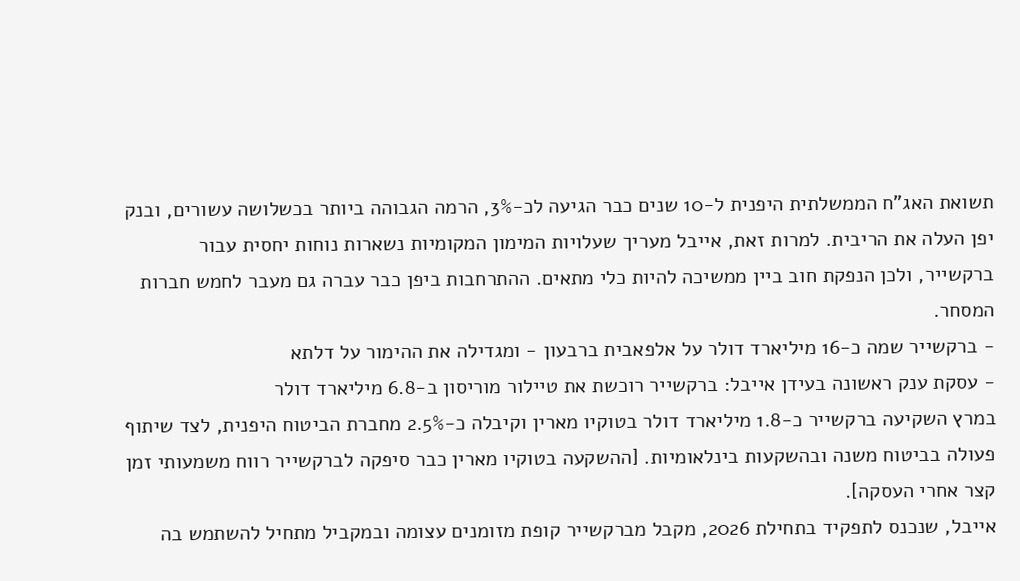תשואת האג"ח הממשלתית היפנית ל-10 שנים כבר הגיעה לכ-3%, הרמה הגבוהה ביותר בכשלושה עשורים, ובנק יפן העלה את הריבית. למרות זאת, אייבל מעריך שעלויות המימון המקומיות נשארות נוחות יחסית עבור ברקשייר, ולכן הנפקת חוב ביין ממשיכה להיות כלי מתאים. ההתרחבות ביפן כבר עברה גם מעבר לחמש חברות המסחר.
- ברקשייר שמה כ-16 מיליארד דולר על אלפאבית ברבעון - ומגדילה את ההימור על דלתא
- עסקת ענק ראשונה בעידן אייבל: ברקשייר רוכשת את טיילור מוריסון ב-6.8 מיליארד דולר
במרץ השקיעה ברקשייר כ-1.8 מיליארד דולר בטוקיו מארין וקיבלה כ-2.5% מחברת הביטוח היפנית, לצד שיתוף פעולה בביטוח משנה ובהשקעות בינלאומיות. [ההשקעה בטוקיו מארין כבר סיפקה לברקשייר רווח משמעותי זמן קצר אחרי העסקה].
אייבל, שנכנס לתפקיד בתחילת 2026, מקבל מברקשייר קופת מזומנים עצומה ובמקביל מתחיל להשתמש בה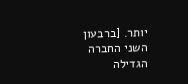יותר. [ברבעון השני החברה הגדילה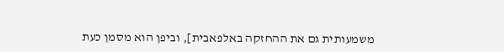משמעותית גם את ההחזקה באלפאבית], וביפן הוא מסמן כעת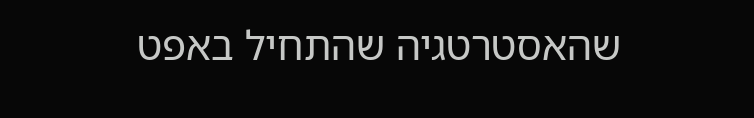שהאסטרטגיה שהתחיל באפט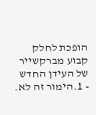הופכת לחלק קבוע מברקשייר של העידן החדש
- 1.הימור זה לא.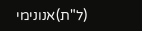(ל"ת)אנונימי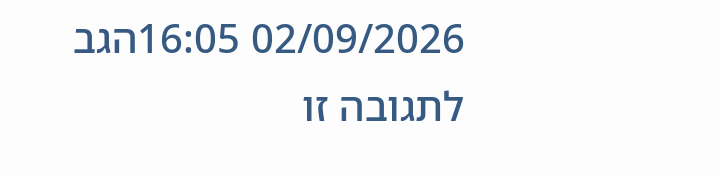02/09/2026 16:05הגב לתגובה זו